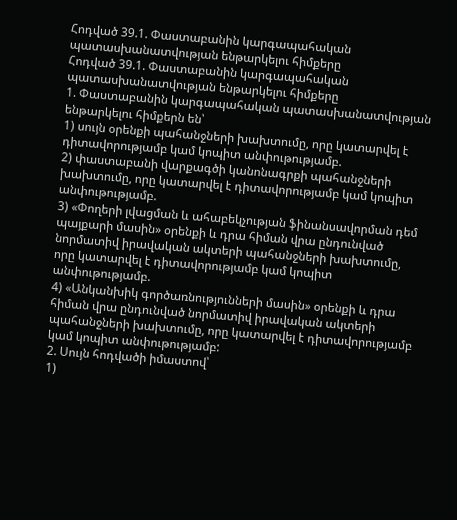Հոդված 39.1. Փաստաբանին կարգապահական պատասխանատվության ենթարկելու հիմքերը
Հոդված 39.1. Փաստաբանին կարգապահական պատասխանատվության ենթարկելու հիմքերը
1. Փաստաբանին կարգապահական պատասխանատվության ենթարկելու հիմքերն են՝
1) սույն օրենքի պահանջների խախտումը, որը կատարվել է դիտավորությամբ կամ կոպիտ անփութությամբ.
2) փաստաբանի վարքագծի կանոնագրքի պահանջների խախտումը, որը կատարվել է դիտավորությամբ կամ կոպիտ անփութությամբ.
3) «Փողերի լվացման և ահաբեկչության ֆինանսավորման դեմ պայքարի մասին» օրենքի և դրա հիման վրա ընդունված նորմատիվ իրավական ակտերի պահանջների խախտումը, որը կատարվել է դիտավորությամբ կամ կոպիտ անփութությամբ.
4) «Անկանխիկ գործառնությունների մասին» օրենքի և դրա հիման վրա ընդունված նորմատիվ իրավական ակտերի պահանջների խախտումը, որը կատարվել է դիտավորությամբ կամ կոպիտ անփութությամբ:
2. Սույն հոդվածի իմաստով՝
1)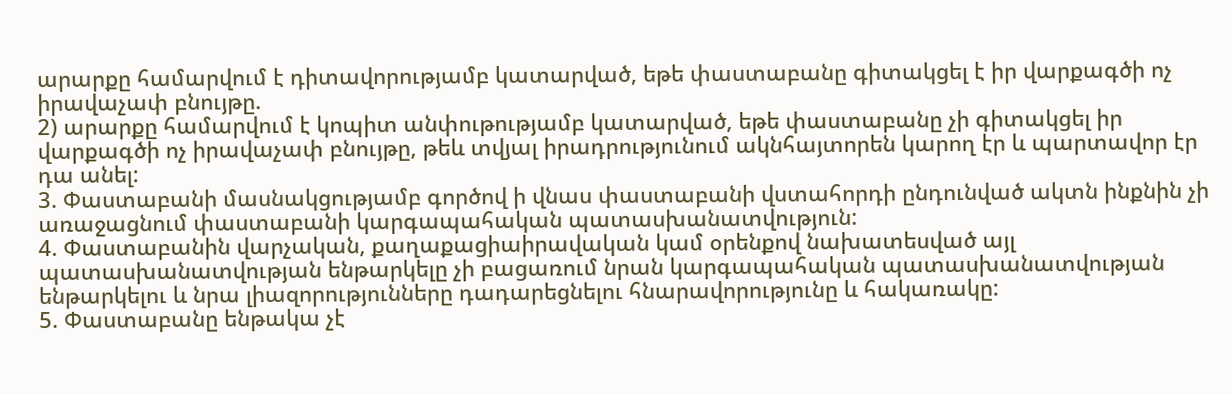արարքը համարվում է դիտավորությամբ կատարված, եթե փաստաբանը գիտակցել է իր վարքագծի ոչ իրավաչափ բնույթը.
2) արարքը համարվում է կոպիտ անփութությամբ կատարված, եթե փաստաբանը չի գիտակցել իր վարքագծի ոչ իրավաչափ բնույթը, թեև տվյալ իրադրությունում ակնհայտորեն կարող էր և պարտավոր էր դա անել:
3. Փաստաբանի մասնակցությամբ գործով ի վնաս փաստաբանի վստահորդի ընդունված ակտն ինքնին չի առաջացնում փաստաբանի կարգապահական պատասխանատվություն:
4. Փաստաբանին վարչական, քաղաքացիաիրավական կամ օրենքով նախատեսված այլ պատասխանատվության ենթարկելը չի բացառում նրան կարգապահական պատասխանատվության ենթարկելու և նրա լիազորությունները դադարեցնելու հնարավորությունը և հակառակը:
5. Փաստաբանը ենթակա չէ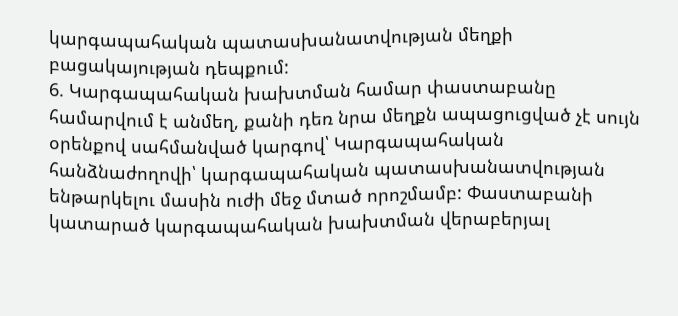կարգապահական պատասխանատվության մեղքի բացակայության դեպքում:
6. Կարգապահական խախտման համար փաստաբանը համարվում է անմեղ, քանի դեռ նրա մեղքն ապացուցված չէ սույն օրենքով սահմանված կարգով՝ Կարգապահական հանձնաժողովի՝ կարգապահական պատասխանատվության ենթարկելու մասին ուժի մեջ մտած որոշմամբ: Փաստաբանի կատարած կարգապահական խախտման վերաբերյալ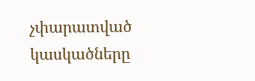չփարատված կասկածները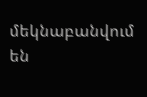մեկնաբանվում են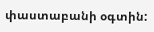փաստաբանի օգտին: